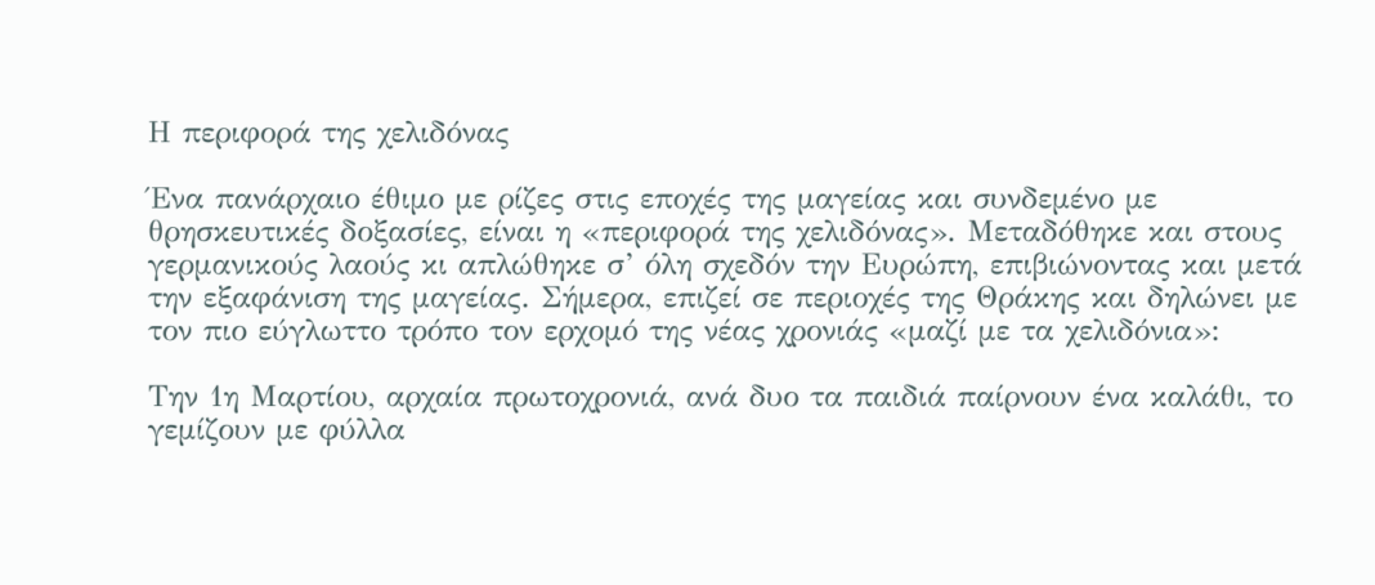Η περιφορά της χελιδόνας

Ένα πανάρχαιο έθιμο με ρίζες στις εποχές της μαγείας και συνδεμένο με θρησκευτικές δοξασίες, είναι η «περιφορά της χελιδόνας». Μεταδόθηκε και στους γερμανικούς λαούς κι απλώθηκε σ’ όλη σχεδόν την Ευρώπη, επιβιώνοντας και μετά την εξαφάνιση της μαγείας. Σήμερα, επιζεί σε περιοχές της Θράκης και δηλώνει με τον πιο εύγλωττο τρόπο τον ερχομό της νέας χρονιάς «μαζί με τα χελιδόνια»:

Την 1η Μαρτίου, αρχαία πρωτοχρονιά, ανά δυο τα παιδιά παίρνουν ένα καλάθι, το γεμίζουν με φύλλα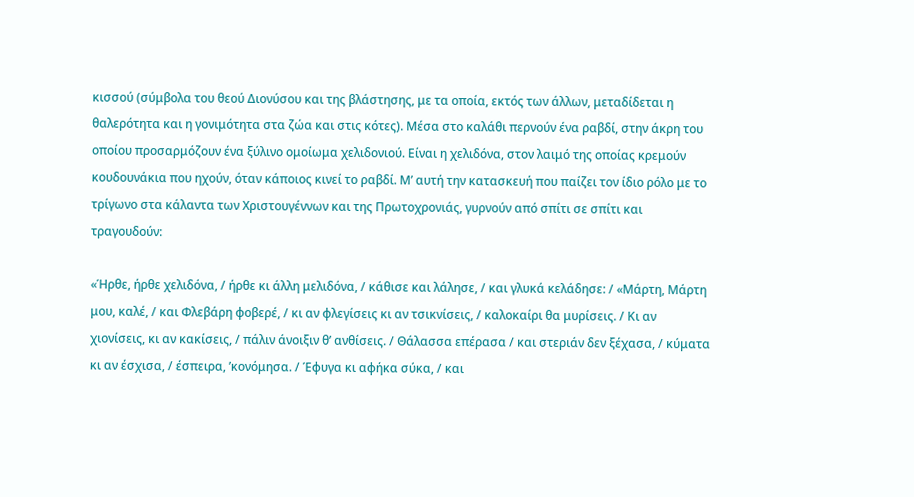κισσού (σύμβολα του θεού Διονύσου και της βλάστησης, με τα οποία, εκτός των άλλων, μεταδίδεται η θαλερότητα και η γονιμότητα στα ζώα και στις κότες). Μέσα στο καλάθι περνούν ένα ραβδί, στην άκρη του οποίου προσαρμόζουν ένα ξύλινο ομοίωμα χελιδονιού. Είναι η χελιδόνα, στον λαιμό της οποίας κρεμούν κουδουνάκια που ηχούν, όταν κάποιος κινεί το ραβδί. Μ’ αυτή την κατασκευή που παίζει τον ίδιο ρόλο με το τρίγωνο στα κάλαντα των Χριστουγέννων και της Πρωτοχρονιάς, γυρνούν από σπίτι σε σπίτι και τραγουδούν:

«Ήρθε, ήρθε χελιδόνα, / ήρθε κι άλλη μελιδόνα, / κάθισε και λάλησε, / και γλυκά κελάδησε: / «Μάρτη, Μάρτη μου, καλέ, / και Φλεβάρη φοβερέ, / κι αν φλεγίσεις κι αν τσικνίσεις, / καλοκαίρι θα μυρίσεις. / Κι αν χιονίσεις, κι αν κακίσεις, / πάλιν άνοιξιν θ’ ανθίσεις. / Θάλασσα επέρασα / και στεριάν δεν ξέχασα, / κύματα κι αν έσχισα, / έσπειρα, ’κονόμησα. / Έφυγα κι αφήκα σύκα, / και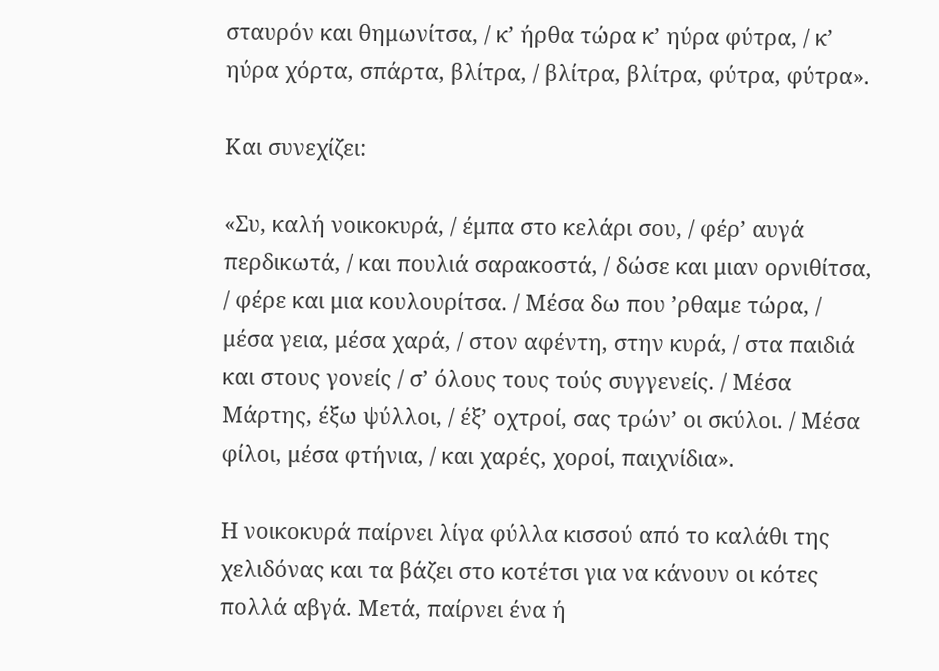σταυρόν και θημωνίτσα, / κ’ ήρθα τώρα κ’ ηύρα φύτρα, / κ’ ηύρα χόρτα, σπάρτα, βλίτρα, / βλίτρα, βλίτρα, φύτρα, φύτρα».

Και συνεχίζει:

«Συ, καλή νοικοκυρά, / έμπα στο κελάρι σου, / φέρ’ αυγά περδικωτά, / και πουλιά σαρακοστά, / δώσε και μιαν ορνιθίτσα, / φέρε και μια κουλουρίτσα. / Μέσα δω που ’ρθαμε τώρα, / μέσα γεια, μέσα χαρά, / στον αφέντη, στην κυρά, / στα παιδιά και στους γονείς / σ’ όλους τους τούς συγγενείς. / Μέσα Μάρτης, έξω ψύλλοι, / έξ’ οχτροί, σας τρών’ οι σκύλοι. / Μέσα φίλοι, μέσα φτήνια, / και χαρές, χοροί, παιχνίδια».

Η νοικοκυρά παίρνει λίγα φύλλα κισσού από το καλάθι της χελιδόνας και τα βάζει στο κοτέτσι για να κάνουν οι κότες πολλά αβγά. Μετά, παίρνει ένα ή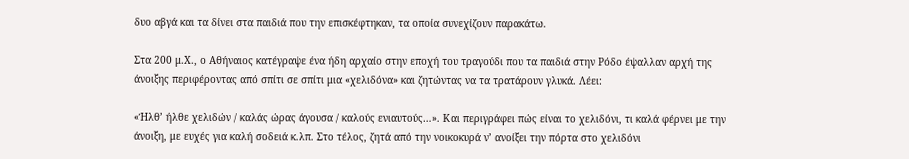δυο αβγά και τα δίνει στα παιδιά που την επισκέφτηκαν, τα οποία συνεχίζουν παρακάτω.

Στα 200 μ.Χ., ο Αθήναιος κατέγραψε ένα ήδη αρχαίο στην εποχή του τραγούδι που τα παιδιά στην Ρόδο έψαλλαν αρχή της άνοιξης περιφέροντας από σπίτι σε σπίτι μια «χελιδόνα» και ζητώντας να τα τρατάρουν γλυκά. Λέει:

«Ήλθ’ ήλθε χελιδών / καλάς ώρας άγουσα / καλούς ενιαυτούς…». Και περιγράφει πώς είναι το χελιδόνι, τι καλά φέρνει με την άνοιξη, με ευχές για καλή σοδειά κ.λπ. Στο τέλος, ζητά από την νοικοκυρά ν’ ανοίξει την πόρτα στο χελιδόνι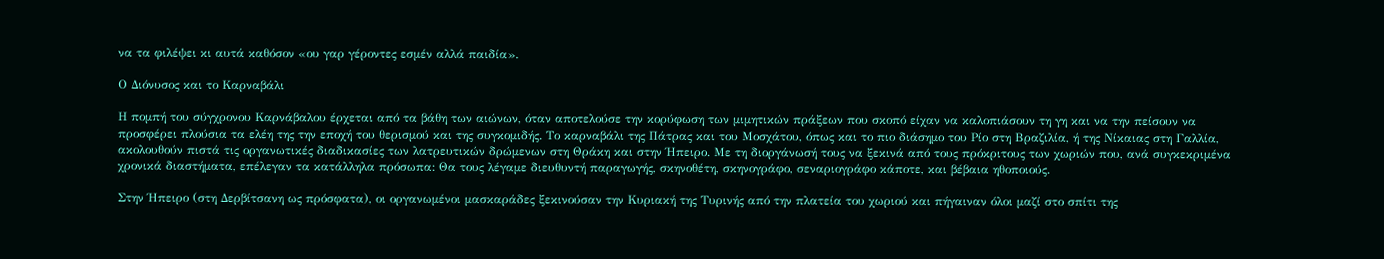να τα φιλέψει κι αυτά καθόσον «ου γαρ γέροντες εσμέν αλλά παιδία».

Ο Διόνυσος και το Καρναβάλι

Η πομπή του σύγχρονου Καρνάβαλου έρχεται από τα βάθη των αιώνων, όταν αποτελούσε την κορύφωση των μιμητικών πράξεων που σκοπό είχαν να καλοπιάσουν τη γη και να την πείσουν να προσφέρει πλούσια τα ελέη της την εποχή του θερισμού και της συγκομιδής. Το καρναβάλι της Πάτρας και του Μοσχάτου, όπως και το πιο διάσημο του Ρίο στη Βραζιλία, ή της Νίκαιας στη Γαλλία, ακολουθούν πιστά τις οργανωτικές διαδικασίες των λατρευτικών δρώμενων στη Θράκη και στην Ήπειρο. Με τη διοργάνωσή τους να ξεκινά από τους πρόκριτους των χωριών που, ανά συγκεκριμένα χρονικά διαστήματα, επέλεγαν τα κατάλληλα πρόσωπα: Θα τους λέγαμε διευθυντή παραγωγής, σκηνοθέτη, σκηνογράφο, σεναριογράφο κάποτε, και βέβαια ηθοποιούς.

Στην Ήπειρο (στη Δερβίτσανη ως πρόσφατα), οι οργανωμένοι μασκαράδες ξεκινούσαν την Κυριακή της Τυρινής από την πλατεία του χωριού και πήγαιναν όλοι μαζί στο σπίτι της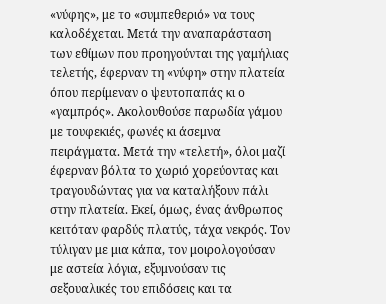«νύφης», με το «συμπεθεριό» να τους καλοδέχεται. Μετά την αναπαράσταση των εθίμων που προηγούνται της γαμήλιας τελετής, έφερναν τη «νύφη» στην πλατεία όπου περίμεναν ο ψευτοπαπάς κι ο «γαμπρός». Ακολουθούσε παρωδία γάμου με τουφεκιές, φωνές κι άσεμνα πειράγματα. Μετά την «τελετή», όλοι μαζί έφερναν βόλτα το χωριό χορεύοντας και τραγουδώντας για να καταλήξουν πάλι στην πλατεία. Εκεί, όμως, ένας άνθρωπος κειτόταν φαρδύς πλατύς, τάχα νεκρός. Τον τύλιγαν με μια κάπα, τον μοιρολογούσαν με αστεία λόγια, εξυμνούσαν τις σεξουαλικές του επιδόσεις και τα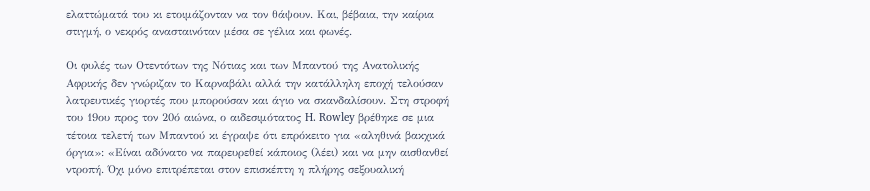ελαττώματά του κι ετοιμάζονταν να τον θάψουν. Και, βέβαια, την καίρια στιγμή, ο νεκρός ανασταινόταν μέσα σε γέλια και φωνές.

Οι φυλές των Οτεντότων της Νότιας και των Μπαντού της Ανατολικής Αφρικής δεν γνώριζαν το Καρναβάλι αλλά την κατάλληλη εποχή τελούσαν λατρευτικές γιορτές που μπορούσαν και άγιο να σκανδαλίσουν. Στη στροφή του 19ου προς τον 20ό αιώνα, ο αιδεσιμότατος H. Rowley βρέθηκε σε μια τέτοια τελετή των Μπαντού κι έγραψε ότι επρόκειτο για «αληθινά βακχικά όργια»: «Είναι αδύνατο να παρευρεθεί κάποιος (λέει) και να μην αισθανθεί ντροπή. Όχι μόνο επιτρέπεται στον επισκέπτη η πλήρης σεξουαλική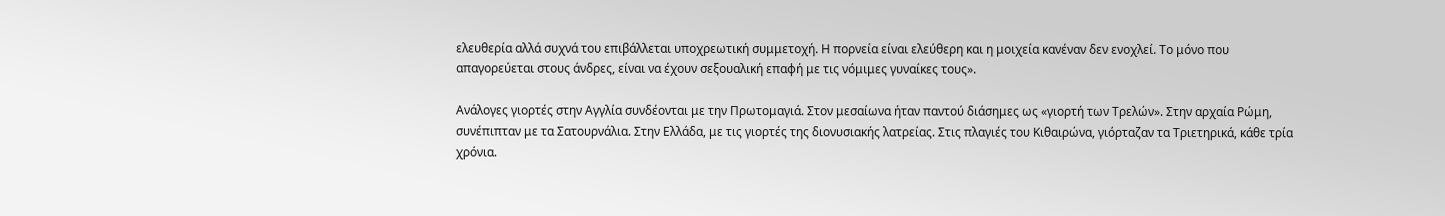ελευθερία αλλά συχνά του επιβάλλεται υποχρεωτική συμμετοχή. Η πορνεία είναι ελεύθερη και η μοιχεία κανέναν δεν ενοχλεί. Το μόνο που απαγορεύεται στους άνδρες, είναι να έχουν σεξουαλική επαφή με τις νόμιμες γυναίκες τους».

Ανάλογες γιορτές στην Αγγλία συνδέονται με την Πρωτομαγιά. Στον μεσαίωνα ήταν παντού διάσημες ως «γιορτή των Τρελών». Στην αρχαία Ρώμη, συνέπιπταν με τα Σατουρνάλια. Στην Ελλάδα, με τις γιορτές της διονυσιακής λατρείας. Στις πλαγιές του Κιθαιρώνα, γιόρταζαν τα Τριετηρικά, κάθε τρία χρόνια.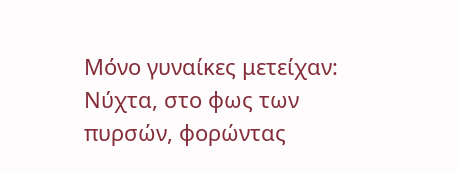Μόνο γυναίκες μετείχαν: Νύχτα, στο φως των πυρσών, φορώντας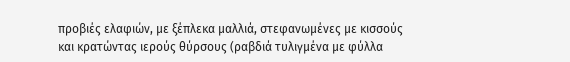προβιές ελαφιών, με ξέπλεκα μαλλιά, στεφανωμένες με κισσούς και κρατώντας ιερούς θύρσους (ραβδιά τυλιγμένα με φύλλα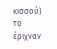κισσού) το έριχναν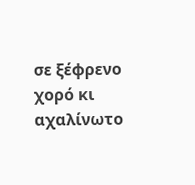σε ξέφρενο χορό κι αχαλίνωτο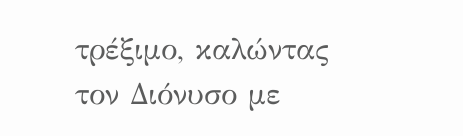τρέξιμο, καλώντας τον Διόνυσο με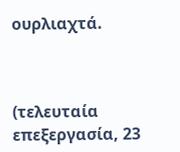ουρλιαχτά.



(τελευταία επεξεργασία, 23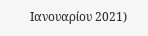Ιανουαρίου 2021)